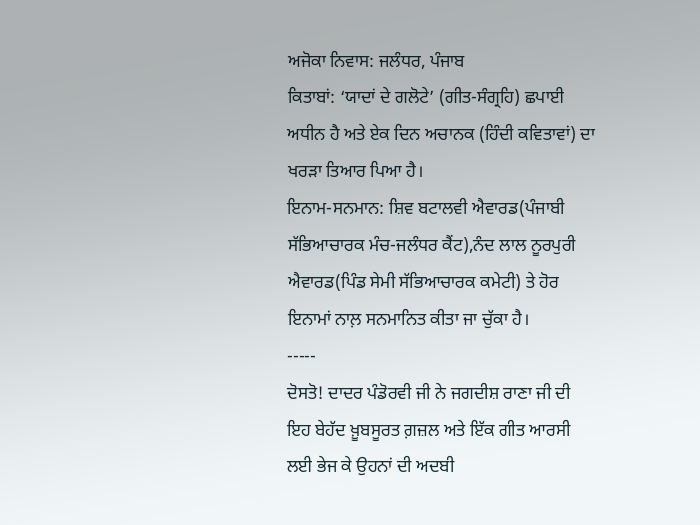ਅਜੋਕਾ ਨਿਵਾਸ: ਜਲੰਧਰ, ਪੰਜਾਬ
ਕਿਤਾਬਾਂ: ‘ਯਾਦਾਂ ਦੇ ਗਲੋਟੇ’ (ਗੀਤ-ਸੰਗ੍ਰਹਿ) ਛਪਾਈ ਅਧੀਨ ਹੈ ਅਤੇ ਏਕ ਦਿਨ ਅਚਾਨਕ (ਹਿੰਦੀ ਕਵਿਤਾਵਾਂ) ਦਾ ਖਰੜਾ ਤਿਆਰ ਪਿਆ ਹੈ।
ਇਨਾਮ-ਸਨਮਾਨ: ਸ਼ਿਵ ਬਟਾਲਵੀ ਐਵਾਰਡ(ਪੰਜਾਬੀ ਸੱਭਿਆਚਾਰਕ ਮੰਚ-ਜਲੰਧਰ ਕੈਂਟ),ਨੰਦ ਲਾਲ ਨੂਰਪੁਰੀ ਐਵਾਰਡ(ਪਿੰਡ ਸੇਮੀ ਸੱਭਿਆਚਾਰਕ ਕਮੇਟੀ) ਤੇ ਹੋਰ ਇਨਾਮਾਂ ਨਾਲ਼ ਸਨਮਾਨਿਤ ਕੀਤਾ ਜਾ ਚੁੱਕਾ ਹੈ।
-----
ਦੋਸਤੋ! ਦਾਦਰ ਪੰਡੋਰਵੀ ਜੀ ਨੇ ਜਗਦੀਸ਼ ਰਾਣਾ ਜੀ ਦੀ ਇਹ ਬੇਹੱਦ ਖ਼ੂਬਸੂਰਤ ਗ਼ਜ਼ਲ ਅਤੇ ਇੱਕ ਗੀਤ ਆਰਸੀ ਲਈ ਭੇਜ ਕੇ ਉਹਨਾਂ ਦੀ ਅਦਬੀ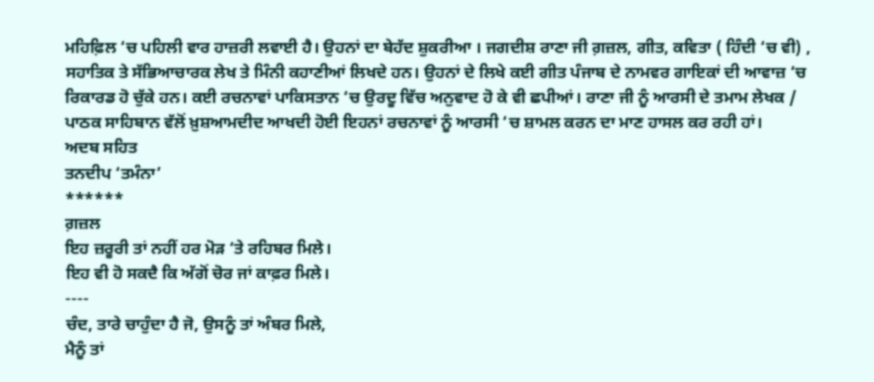ਮਹਿਫ਼ਿਲ ‘ਚ ਪਹਿਲੀ ਵਾਰ ਹਾਜ਼ਰੀ ਲਵਾਈ ਹੈ। ਉਹਨਾਂ ਦਾ ਬੇਹੱਦ ਸ਼ੁਕਰੀਆ । ਜਗਦੀਸ਼ ਰਾਣਾ ਜੀ ਗ਼ਜ਼ਲ, ਗੀਤ, ਕਵਿਤਾ ( ਹਿੰਦੀ ‘ਚ ਵੀ) , ਸਹਾਤਿਕ ਤੇ ਸੱਭਿਆਚਾਰਕ ਲੇਖ ਤੇ ਮਿੰਨੀ ਕਹਾਣੀਆਂ ਲਿਖਦੇ ਹਨ। ਉਹਨਾਂ ਦੇ ਲਿਖੇ ਕਈ ਗੀਤ ਪੰਜਾਬ ਦੇ ਨਾਮਵਰ ਗਾਇਕਾਂ ਦੀ ਆਵਾਜ਼ ‘ਚ ਰਿਕਾਰਡ ਹੋ ਚੁੱਕੇ ਹਨ। ਕਈ ਰਚਨਾਵਾਂ ਪਾਕਿਸਤਾਨ ‘ਚ ਉਰਦੂ ਵਿੱਚ ਅਨੁਵਾਦ ਹੋ ਕੇ ਵੀ ਛਪੀਆਂ। ਰਾਣਾ ਜੀ ਨੂੰ ਆਰਸੀ ਦੇ ਤਮਾਮ ਲੇਖਕ / ਪਾਠਕ ਸਾਹਿਬਾਨ ਵੱਲੋਂ ਖ਼ੁਸ਼ਆਮਦੀਦ ਆਖਦੀ ਹੋਈ ਇਹਨਾਂ ਰਚਨਾਵਾਂ ਨੂੰ ਆਰਸੀ ‘ਚ ਸ਼ਾਮਲ ਕਰਨ ਦਾ ਮਾਣ ਹਾਸਲ ਕਰ ਰਹੀ ਹਾਂ।
ਅਦਬ ਸਹਿਤ
ਤਨਦੀਪ ‘ਤਮੰਨਾ’
******
ਗ਼ਜ਼ਲ
ਇਹ ਜ਼ਰੂਰੀ ਤਾਂ ਨਹੀਂ ਹਰ ਮੋੜ ‘ਤੇ ਰਹਿਬਰ ਮਿਲੇ।
ਇਹ ਵੀ ਹੋ ਸਕਦੈ ਕਿ ਅੱਗੋਂ ਚੋਰ ਜਾਂ ਕਾਫ਼ਰ ਮਿਲੇ।
----
ਚੰਦ, ਤਾਰੇ ਚਾਹੁੰਦਾ ਹੈ ਜੋ, ਉਸਨੂੰ ਤਾਂ ਅੰਬਰ ਮਿਲੇ,
ਮੈਨੂੰ ਤਾਂ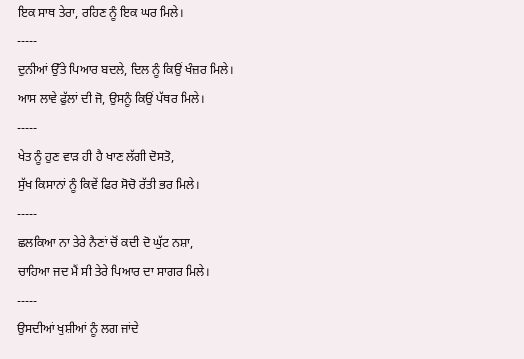ਇਕ ਸਾਥ ਤੇਰਾ, ਰਹਿਣ ਨੂੰ ਇਕ ਘਰ ਮਿਲੇ।
-----
ਦੁਨੀਆਂ ਉੱਤੇ ਪਿਆਰ ਬਦਲੇ, ਦਿਲ ਨੂੰ ਕਿਉਂ ਖੰਜ਼ਰ ਮਿਲੇ।
ਆਸ ਲਾਵੇ ਫੁੱਲਾਂ ਦੀ ਜੋ, ਉਸਨੂੰ ਕਿਉਂ ਪੱਥਰ ਮਿਲੇ।
-----
ਖੇਤ ਨੂੰ ਹੁਣ ਵਾੜ ਹੀ ਹੈ ਖਾਣ ਲੱਗੀ ਦੋਸਤੋ,
ਸੁੱਖ ਕਿਸਾਨਾਂ ਨੂੰ ਕਿਵੇਂ ਫਿਰ ਸੋਚੋ ਰੱਤੀ ਭਰ ਮਿਲੇ।
-----
ਛਲਕਿਆ ਨਾ ਤੇਰੇ ਨੈਣਾਂ ਚੋਂ ਕਦੀ ਦੋ ਘੁੱਟ ਨਸ਼ਾ,
ਚਾਹਿਆ ਜਦ ਮੈਂ ਸੀ ਤੇਰੇ ਪਿਆਰ ਦਾ ਸਾਗਰ ਮਿਲੇ।
-----
ਉਸਦੀਆਂ ਖੁਸ਼ੀਆਂ ਨੂੰ ਲਗ ਜਾਂਦੇ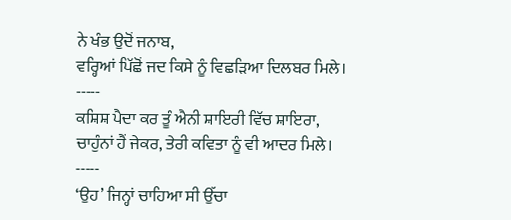ਨੇ ਖੰਭ ਉਦੋਂ ਜਨਾਬ,
ਵਰ੍ਹਿਆਂ ਪਿੱਛੋਂ ਜਦ ਕਿਸੇ ਨੂੰ ਵਿਛੜਿਆ ਦਿਲਬਰ ਮਿਲੇ।
-----
ਕਸ਼ਿਸ਼ ਪੈਦਾ ਕਰ ਤੂੰ ਐਨੀ ਸ਼ਾਇਰੀ ਵਿੱਚ ਸ਼ਾਇਰਾ,
ਚਾਹੁੰਨਾਂ ਹੈਂ ਜੇਕਰ, ਤੇਰੀ ਕਵਿਤਾ ਨੂੰ ਵੀ ਆਦਰ ਮਿਲੇ।
-----
‘ਉਹ’ ਜਿਨ੍ਹਾਂ ਚਾਹਿਆ ਸੀ ਉੱਚਾ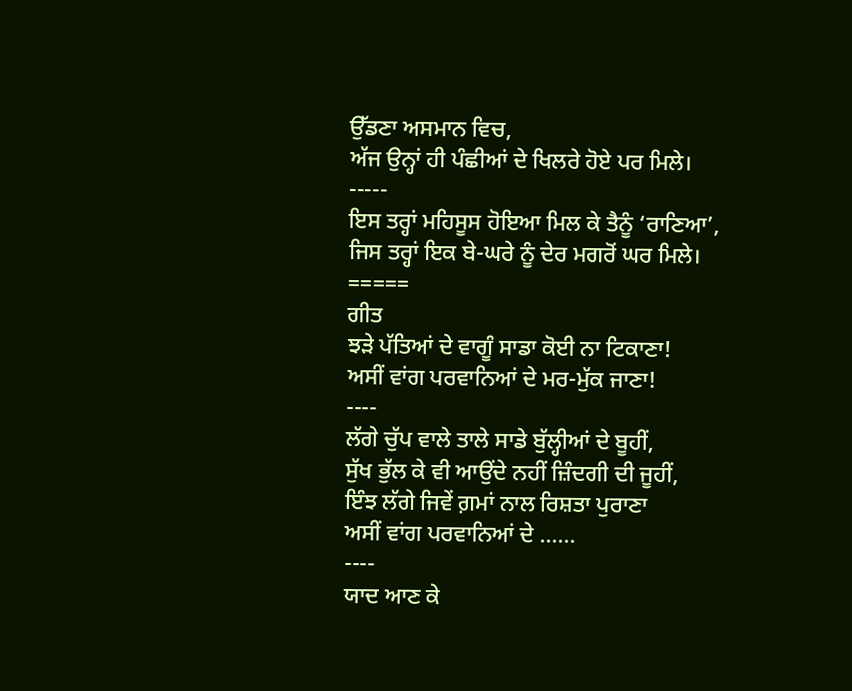ਉੱਡਣਾ ਅਸਮਾਨ ਵਿਚ,
ਅੱਜ ਉਨ੍ਹਾਂ ਹੀ ਪੰਛੀਆਂ ਦੇ ਖਿਲਰੇ ਹੋਏ ਪਰ ਮਿਲੇ।
-----
ਇਸ ਤਰ੍ਹਾਂ ਮਹਿਸੂਸ ਹੋਇਆ ਮਿਲ ਕੇ ਤੈਨੂੰ ‘ਰਾਣਿਆ’,
ਜਿਸ ਤਰ੍ਹਾਂ ਇਕ ਬੇ-ਘਰੇ ਨੂੰ ਦੇਰ ਮਗਰੋਂ ਘਰ ਮਿਲੇ।
=====
ਗੀਤ
ਝੜੇ ਪੱਤਿਆਂ ਦੇ ਵਾਗੂੰ ਸਾਡਾ ਕੋਈ ਨਾ ਟਿਕਾਣਾ!
ਅਸੀਂ ਵਾਂਗ ਪਰਵਾਨਿਆਂ ਦੇ ਮਰ-ਮੁੱਕ ਜਾਣਾ!
----
ਲੱਗੇ ਚੁੱਪ ਵਾਲੇ ਤਾਲੇ ਸਾਡੇ ਬੁੱਲ੍ਹੀਆਂ ਦੇ ਬੂਹੀਂ,
ਸੁੱਖ ਭੁੱਲ ਕੇ ਵੀ ਆਉਂਦੇ ਨਹੀਂ ਜ਼ਿੰਦਗੀ ਦੀ ਜੂਹੀਂ,
ਇੰਝ ਲੱਗੇ ਜਿਵੇਂ ਗ਼ਮਾਂ ਨਾਲ ਰਿਸ਼ਤਾ ਪੁਰਾਣਾ
ਅਸੀਂ ਵਾਂਗ ਪਰਵਾਨਿਆਂ ਦੇ ......
----
ਯਾਦ ਆਣ ਕੇ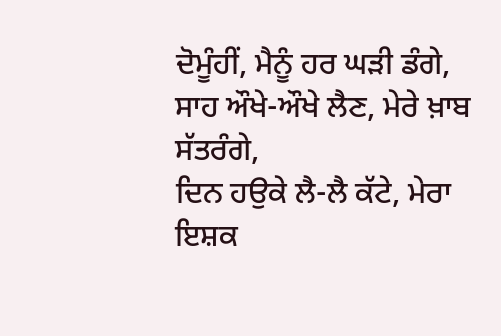ਦੋਮੂੰਹੀਂ, ਮੈਨੂੰ ਹਰ ਘੜੀ ਡੰਗੇ,
ਸਾਹ ਔਖੇ-ਔਖੇ ਲੈਣ, ਮੇਰੇ ਖ਼ਾਬ ਸੱਤਰੰਗੇ,
ਦਿਨ ਹਉਕੇ ਲੈ-ਲੈ ਕੱਟੇ, ਮੇਰਾ ਇਸ਼ਕ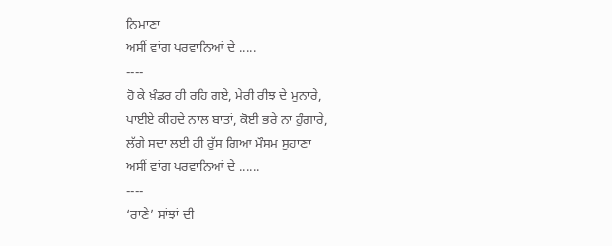ਨਿਮਾਣਾ
ਅਸੀਂ ਵਾਂਗ ਪਰਵਾਨਿਆਂ ਦੇ .....
----
ਹੋ ਕੇ ਖ਼ੰਡਰ ਹੀ ਰਹਿ ਗਏ, ਮੇਰੀ ਰੀਝ ਦੇ ਮੁਨਾਰੇ,
ਪਾਈਏ ਕੀਹਦੇ ਨਾਲ ਬਾਤਾਂ, ਕੋਈ ਭਰੇ ਨਾ ਹੁੰਗਾਰੇ,
ਲੱਗੇ ਸਦਾ ਲਈ ਹੀ ਰੁੱਸ ਗਿਆ ਮੌਸਮ ਸੁਹਾਣਾ
ਅਸੀਂ ਵਾਂਗ ਪਰਵਾਨਿਆਂ ਦੇ ......
----
‘ਰਾਣੇ’ ਸਾਂਝਾਂ ਦੀ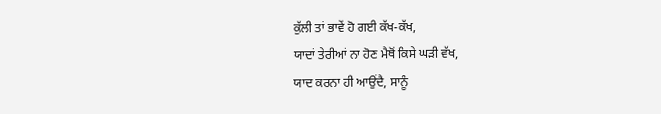ਕੁੱਲੀ ਤਾਂ ਭਾਵੇਂ ਹੋ ਗਈ ਕੱਖ-ਕੱਖ,
ਯਾਦਾਂ ਤੇਰੀਆਂ ਨਾ ਹੋਣ ਮੈਥੋਂ ਕਿਸੇ ਘੜੀ ਵੱਖ,
ਯਾਦ ਕਰਨਾ ਹੀ ਆਉਂਦੈ, ਸਾਨੂੰ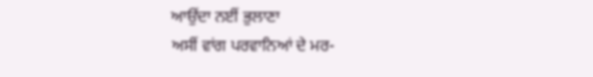ਆਉਂਦਾ ਨਈਂ ਭੁਲਾਣਾ
ਅਸੀਂ ਵਾਂਗ ਪਰਵਾਨਿਆਂ ਦੇ ਮਰ-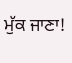ਮੁੱਕ ਜਾਣਾ!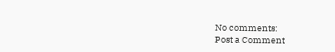No comments:
Post a Comment